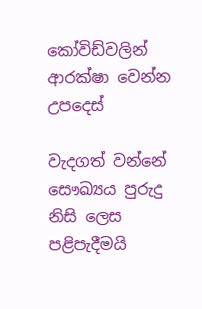කෝවිඩ්වලින් ආරක්ෂා වෙන්න උපදෙස්

වැදගත් වන්නේ සෞඛ්‍යය පුරුදු නිසි ලෙස පළිපැදීමයි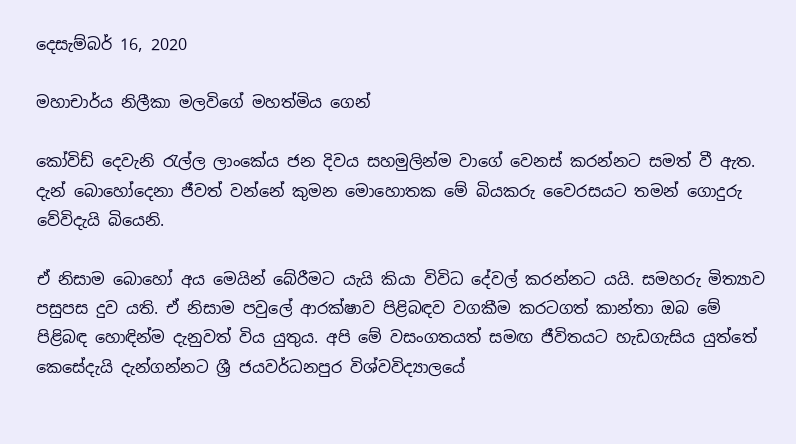දෙසැම්බර් 16, 2020

මහාචාර්ය නිලීකා මලවිගේ මහත්මිය ගෙන්

කෝවිඩ් දෙවැනි රැල්ල ලාංකේය ජන දිවය සහමුලින්ම වාගේ වෙනස් කරන්නට සමත් වී ඇත. දැන් බොහෝදෙනා ජීවත් වන්නේ කුමන මොහොතක මේ බියකරු වෛරසයට තමන් ගොදුරු වේවිදැයි බියෙනි.

ඒ නිසාම බොහෝ අය මෙයින් බේරීමට යැයි කියා විවිධ දේවල් කරන්නට යයි. සමහරු මිත්‍යාව පසුපස දුව යති. ඒ නිසාම පවුලේ ආරක්ෂාව පිළිබඳව වගකීම කරටගත් කාන්තා ඔබ මේ පිළිබඳ හොඳින්ම දැනුවත් විය යුතුය. අපි මේ වසංගතයත් සමඟ ජීවිතයට හැඩගැසිය යුත්තේ කෙසේදැයි දැන්ගන්නට ශ්‍රී ජයවර්ධනපුර විශ්වවිද්‍යාලයේ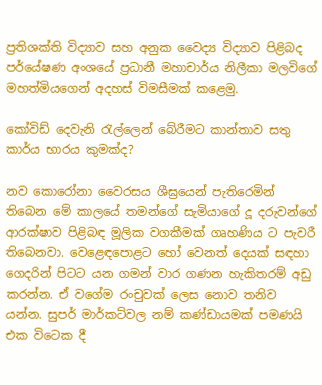ප්‍රතිශක්ති විද්‍යාව සහ අනුක වෛද්‍ය විද්‍යාව පිළිබද පර්යේෂණ අංශයේ ප්‍රධානී මහාචාර්ය නිලීකා මලවිගේ මහත්මියගෙන් අදහස් විමසීමක් කළෙමු.

කෝවිඩ් දෙවැනි රැල්ලෙන් බේරීමට කාන්තාව සතු කාර්ය භාරය කුමක්ද?

නව කොරෝනා වෛරසය ශීඝ්‍රයෙන් පැතිරෙමින් තිබෙන මේ කාලයේ තමන්ගේ සැමියාගේ දූ දරුවන්ගේ ආරක්ෂාව පිළිබඳ මූලික වගකීමක් ගෘහණිය ට පැවරී තිබෙනවා. වෙළෙඳපොළට හෝ වෙනත් දෙයක් සඳහා ගෙදරින් පිටට යන ගමන් වාර ගණන හැකිතරම් අඩු කරන්න. ඒ වගේම රංචුවක් ලෙස නොව තනිව යන්න. සුපර් මාර්කට්වල නම් කණ්ඩායමක් පමණයි එක විටෙක දී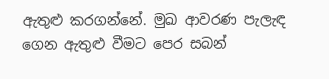ඇතුළු කරගන්නේ. මුඛ ආවරණ පැලැඳ ගෙන ඇතුළු වීමට පෙර සබන්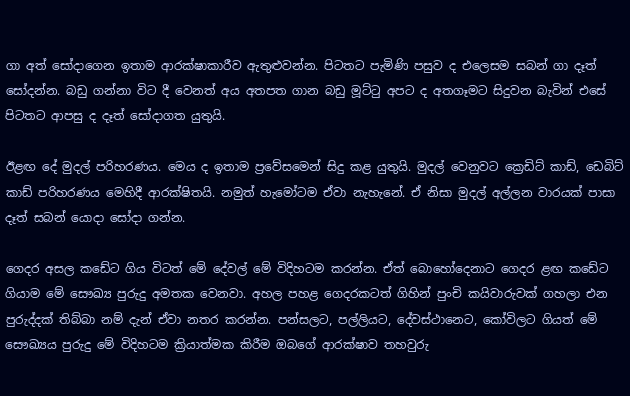ගා අත් සෝදාගෙන ඉතාම ආරක්ෂාකාරීව ඇතුළුවන්න. පිටතට පැමිණි පසුව ද එලෙසම සබන් ගා දෑත් සෝදන්න. බඩු ගන්නා විට දී වෙනත් අය අතපත ගාන බඩු මූට්ටු අපට ද අතගෑමට සිදුවන බැවින් එසේ පිටතට ආපසු ද දෑත් සෝදාගත යුතුයි.

ඊළඟ දේ මුදල් පරිහරණය. මෙය ද ඉතාම ප්‍රවේසමෙන් සිදු කළ යුතුයි. මුදල් වෙනුවට ක්‍රෙඩිට් කාඩ්, ඩෙබිට් කාඩ් පරිහරණය මෙහිදී ආරක්ෂිතයි. නමුත් හැමෝටම ඒවා නැහැනේ. ඒ නිසා මුදල් අල්ලන වාරයක් පාසා දෑත් සබන් යොදා සෝදා ගන්න.

ගෙදර අසල කඩේට ගිය විටත් මේ දේවල් මේ විදිහටම කරන්න. ඒත් බොහෝදෙනාට ගෙදර ළඟ කඩේට ගියාම මේ සෞඛ්‍ය පුරුදු අමතක වෙනවා. අහල පහළ ගෙදරකටත් ගිහින් පුංචි කයිවාරුවක් ගහලා එන පුරුද්දක් තිබ්බා නම් දැන් ඒවා නතර කරන්න. පන්සලට, පල්ලියට, දේවස්ථානෙට, කෝවිලට ගියත් මේ සෞඛ්‍යය පුරුදු මේ විදිහටම ක්‍රියාත්මක කිරීම ඔබගේ ආරක්ෂාව තහවුරු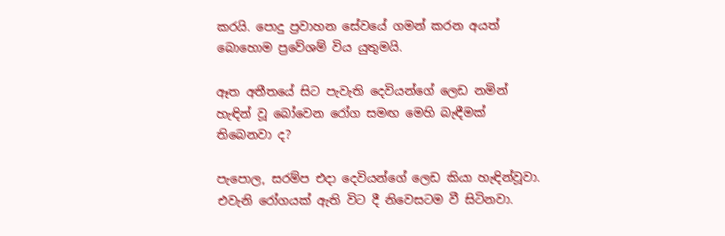කරයි. පොදු ප්‍රවාහන සේවයේ ගමන් කරන අයත් බොහොම ප්‍රවේශම් විය යුතුමයි.

ඈත අතීතයේ සිට පැවැති දෙවියන්ගේ ලෙඩ නමින් හැඳින් වූ බෝවෙන රෝග සමඟ මෙහි බැඳීමක් තිබෙනවා ද?

පැපොල, සරම්ප එදා දෙවියන්ගේ ලෙඩ කියා හැඳින්වූවා. එවැනි රෝගයක් ඇති විට දී නිවෙසටම වී සිටිනවා.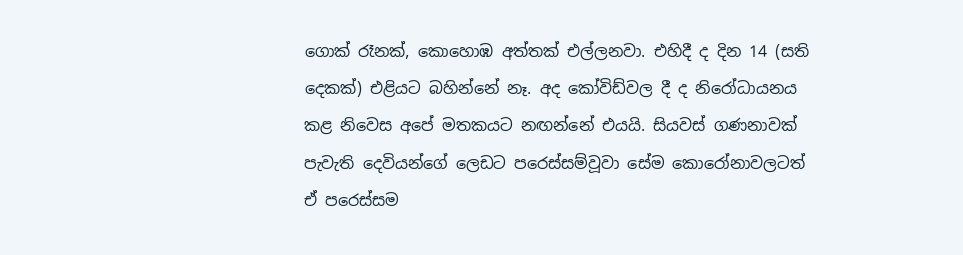ගොක් රෑනක්, කොහොඹ අත්තක් එල්ලනවා. එහිදී ද දින 14 (සති දෙකක්) එළියට බහින්නේ නෑ. අද කෝවිඩ්වල දී ද නිරෝධායනය කළ නිවෙස අපේ මතකයට නඟන්නේ එයයි. සියවස් ගණනාවක් පැවැති දෙවියන්ගේ ලෙඩට පරෙස්සම්වූවා සේම කොරෝනාවලටත් ඒ පරෙස්සම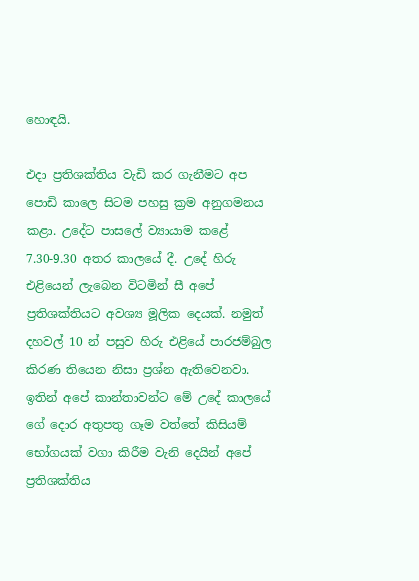හොඳයි.

එදා ප්‍රතිශක්තිය වැඩි කර ගැනීමට අප පොඩි කාලෙ සිටම පහසු ක්‍රම අනුගමනය කළා. උදේට පාසලේ ව්‍යායාම කළේ 7.30-9.30 අතර කාලයේ දී. උදේ හිරු එළියෙන් ලැබෙන විටමින් සී අපේ ප්‍රතිශක්තියට අවශ්‍ය මූලික දෙයක්. නමුත් දහවල් 10 න් පසුව හිරු එළියේ පාරජම්බුල කිරණ තියෙන නිසා ප්‍රශ්න ඇතිවෙනවා. ඉතින් අපේ කාන්තාවන්ට මේ උදේ කාලයේ ගේ දොර අතුපතු ගෑම වත්තේ කිසියම් භෝගයක් වගා කිරීම වැනි දෙයින් අපේ ප්‍රතිශක්තිය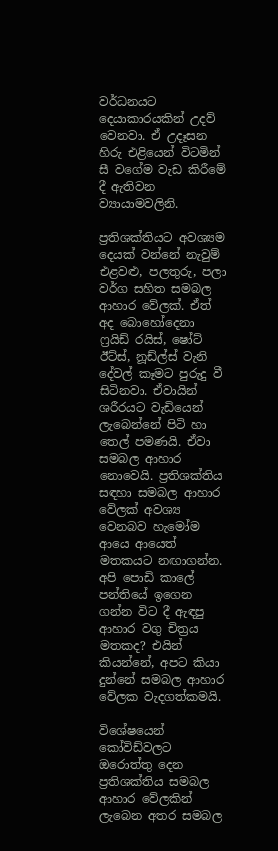වර්ධනයට දෙයාකාරයකින් උදව් වෙනවා. ඒ උදෑසන හිරු එළියෙන් විටමින් සී වගේම වැඩ කිරීමේ දී ඇතිවන ව්‍යායාමවලිනි.

ප්‍රතිශක්තියට අවශ්‍යම දෙයක් වන්නේ නැවුම් එළවළු, පලතුරු, පලා වර්ග සහිත සමබල ආහාර වේලක්. ඒත් අද බොහෝදෙනා ෆ්‍රයිඩ් රයිස්, ෂෝට් ඊට්ස්, නූඩ්ල්ස් වැනි දේවල් කෑමට පුරුදු වී සිටිනවා. ඒවායින් ශරීරයට වැඩියෙන් ලැබෙන්නේ පිටි හා තෙල් පමණයි. ඒවා සමබල ආහාර නොවෙයි. ප්‍රතිශක්තිය සඳහා සමබල ආහාර වේලක් අවශ්‍ය වෙනබව හැමෝම ආයෙ ආයෙත් මතකයට නඟාගන්න. අපි පොඩි කාලේ පන්තියේ ඉගෙන ගන්න විට දී ඇඳපු ආහාර වගු චිත්‍රය මතකද? එයින් කියන්නේ, අපට කියා දුන්නේ සමබල ආහාර වේලක වැදගත්කමයි.

විශේෂයෙන් කෝවිඩ්වලට ඔරොත්තු දෙන ප්‍රතිශක්තිය සමබල ආහාර වේලකින් ලැබෙන අතර සමබල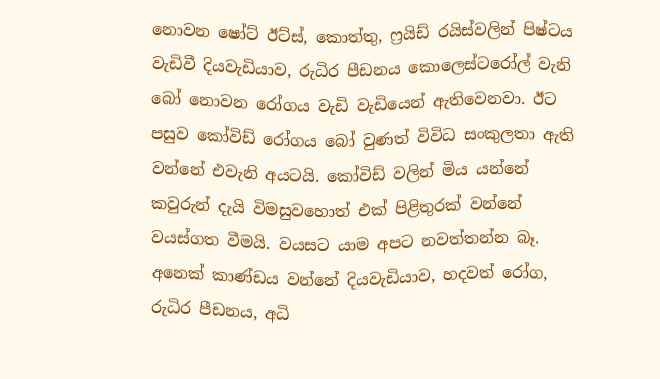නොවන ෂෝට් ඊට්ස්, කොත්තු, ෆ්‍රයිඩ් රයිස්වලින් පිෂ්ටය වැඩිවී දියවැඩියාව, රුධිර පීඩනය කොලෙස්ටරෝල් වැනි බෝ නොවන රෝගය වැඩි වැඩියෙන් ඇතිවෙනවා. ඊට පසුව කෝවිඩ් රෝගය බෝ වුණත් විවිධ සංකුලතා ඇති වන්නේ එවැනි අයටයි. කෝවිඩ් වලින් මිය යන්නේ කවුරුන් දැයි විමසුවහොත් එක් පිළිතුරක් වන්නේ වයස්ගත වීමයි. වයසට යාම අපට නවත්තන්න බෑ. අනෙක් කාණ්ඩය වන්නේ දියවැඩියාව, හදවත් රෝග, රුධිර පීඩනය, අධි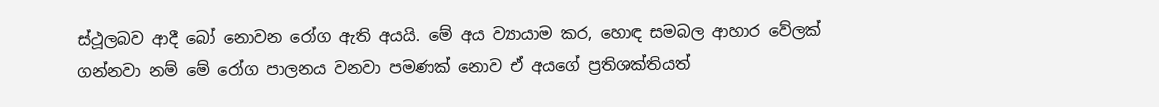ස්ථූලබව ආදී බෝ නොවන රෝග ඇති අයයි. මේ අය ව්‍යායාම කර, හොඳ සමබල ආහාර වේලක් ගන්නවා නම් මේ රෝග පාලනය වනවා පමණක් නොව ඒ අයගේ ප්‍රතිශක්තියත්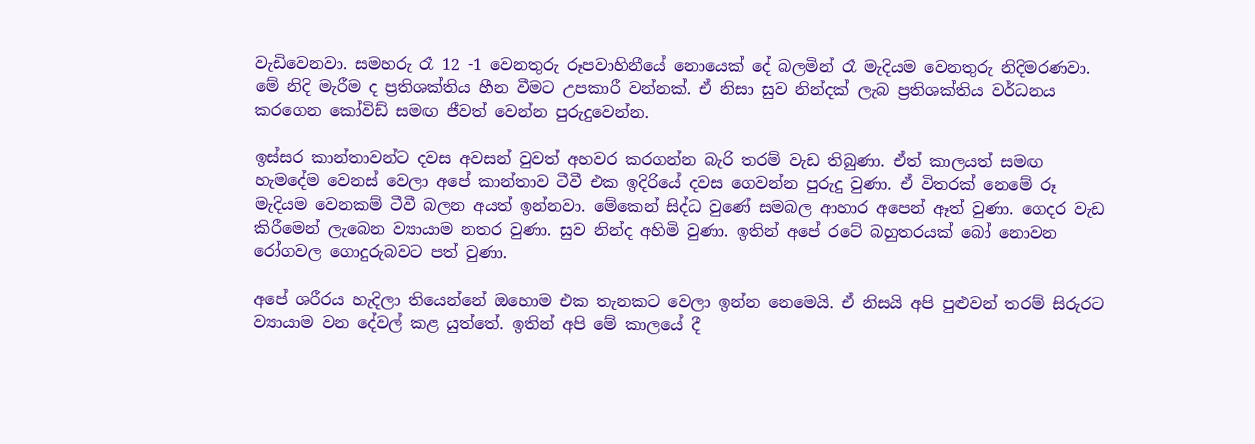වැඩිවෙනවා. සමහරු රෑ 12 -1 වෙනතුරු රූපවාහිනීයේ නොයෙක් දේ බලමින් රෑ මැදියම වෙනතුරු නිදිමරණවා. මේ නිදි මැරීම ද ප්‍රතිශක්තිය හීන වීමට උපකාරී වන්නක්. ඒ නිසා සුව නින්දක් ලැබ ප්‍රතිශක්තිය වර්ධනය කරගෙන කෝවිඩ් සමඟ ජීවත් වෙන්න පුරුදුවෙන්න.

ඉස්සර කාන්තාවන්ට දවස අවසන් වුවත් අහවර කරගන්න බැරි තරම් වැඩ තිබුණා. ඒත් කාලයත් සමඟ හැමදේම වෙනස් වෙලා අපේ කාන්තාව ටීවී එක ඉදිරියේ දවස ගෙවන්න පුරුදු වුණා. ඒ විතරක් නෙමේ රූ මැදියම වෙනකම් ටීවී බලන අයත් ඉන්නවා. මේකෙන් සිද්ධ වුණේ සමබල ආහාර අපෙන් ඈත් වුණා. ගෙදර වැඩ කිරීමෙන් ලැබෙන ව්‍යායාම නතර වුණා. සුව නින්ද අහිමි වුණා. ඉතින් අපේ රටේ බහුතරයක් බෝ නොවන රෝගවල ගොදුරුබවට පත් වුණා.

අපේ ශරීරය හැදිලා තියෙන්නේ ඔහොම එක තැනකට වෙලා ඉන්න නෙමෙයි. ඒ නිසයි අපි පුළුවන් තරම් සිරුරට ව්‍යායාම වන දේවල් කළ යුත්තේ. ඉතින් අපි මේ කාලයේ දී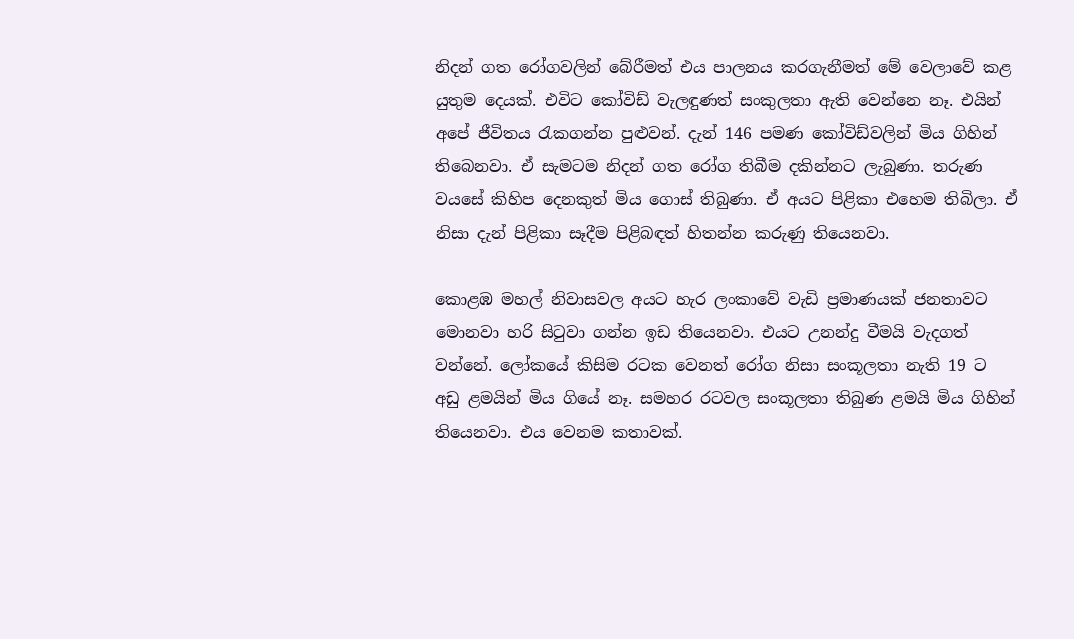නිදන් ගත රෝගවලින් බේරීමත් එය පාලනය කරගැනීමත් මේ වෙලාවේ කළ යුතුම දෙයක්. එවිට කෝවිඩ් වැලඳුණත් සංකුලතා ඇති වෙන්නෙ නෑ. එයින් අපේ ජීවිතය රැකගන්න පුළුවන්. දැන් 146 පමණ කෝවිඩ්වලින් මිය ගිහින් තිබෙනවා. ඒ සැමටම නිදන් ගත රෝග තිබීම දකින්නට ලැබුණා. තරුණ වයසේ කිහිප දෙනකුත් මිය ගොස් තිබුණා. ඒ අයට පිළිකා එහෙම තිබිලා. ඒ නිසා දැන් පිළිකා සෑදීම පිළිබඳත් හිතන්න කරුණු තියෙනවා.

කොළඹ මහල් නිවාසවල අයට හැර ලංකාවේ වැඩි ප්‍රමාණයක් ජනතාවට මොනවා හරි සිටුවා ගන්න ඉඩ තියෙනවා. එයට උනන්දු වීමයි වැදගත් වන්නේ. ලෝකයේ කිසිම රටක වෙනත් රෝග නිසා සංකූලතා නැති 19 ට අඩු ළමයින් මිය ගියේ නෑ. සමහර රටවල සංකූලතා තිබුණ ළමයි මිය ගිහින් තියෙනවා. එය වෙනම කතාවක්.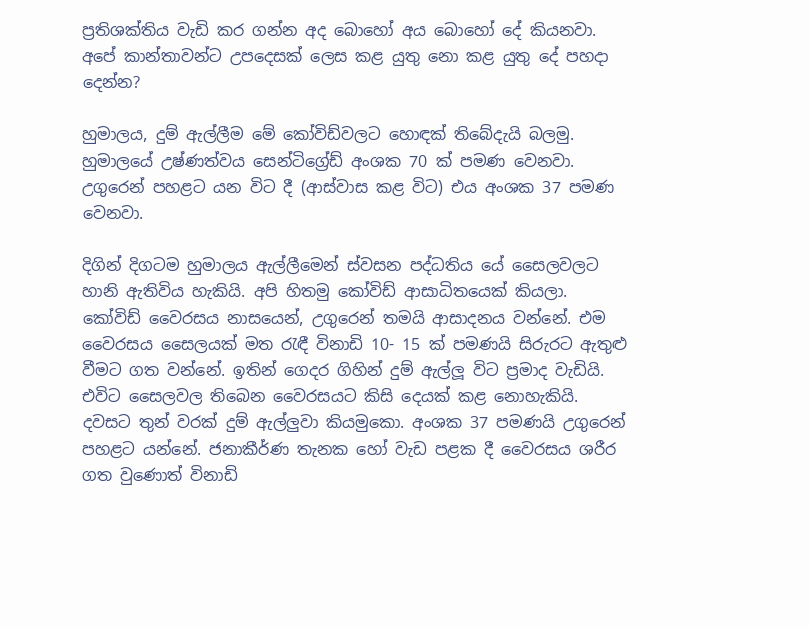ප්‍රතිශක්තිය වැඩි කර ගන්න අද බොහෝ අය බොහෝ දේ කියනවා. අපේ කාන්තාවන්ට උපදෙසක් ලෙස කළ යුතු නො කළ යුතු දේ පහදා දෙන්න?

හුමාලය, දුම් ඇල්ලීම මේ කෝවිඩ්වලට හොඳක් තිබේදැයි බලමු. හුමාලයේ උෂ්ණත්වය සෙන්ටිග්‍රේඩ් අංශක 70 ක් පමණ වෙනවා. උගුරෙන් පහළට යන විට දී (ආස්වාස කළ විට) එය අංශක 37 පමණ වෙනවා.

දිගින් දිගටම හුමාලය ඇල්ලීමෙන් ස්වසන පද්ධතිය යේ සෛලවලට හානි ඇතිවිය හැකියි. අපි හිතමු කෝවිඩ් ආසාධිතයෙක් කියලා. කෝවිඩ් වෛරසය නාසයෙන්, උගුරෙන් තමයි ආසාදනය වන්නේ. එම වෛරසය සෛලයක් මත රැඳී විනාඩි 10- 15 ක් පමණයි සිරුරට ඇතුළු වීමට ගත වන්නේ. ඉතින් ගෙදර ගිහින් දුම් ඇල්ලූ විට ප්‍රමාද වැඩියි. එවිට සෛලවල තිබෙන වෛරසයට කිසි දෙයක් කළ නොහැකියි. දවසට තුන් වරක් දුම් ඇල්ලුවා කියමුකො. අංශක 37 පමණයි උගුරෙන් පහළට යන්නේ. ජනාකීර්ණ තැනක හෝ වැඩ පළක දී වෛරසය ශරීර ගත වුණොත් විනාඩි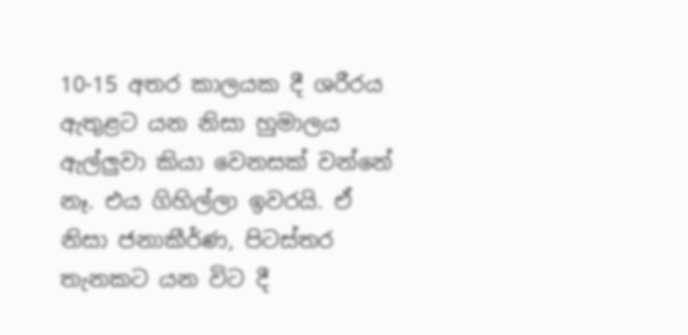10-15 අතර කාලයක දී ශරීරය ඇතුළට යන නිසා හුමාලය ඇල්ලුවා කියා වෙනසක් වන්නේ නෑ. එය ගිහිල්ලා ඉවරයි. ඒ නිසා ජනාකීර්ණ, පිටස්තර තැනකට යන විට දී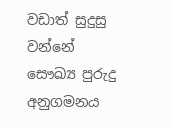වඩාත් සුදුසු වන්නේ සෞඛ්‍ය පුරුදු අනුගමනය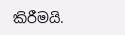කිරීමයි.